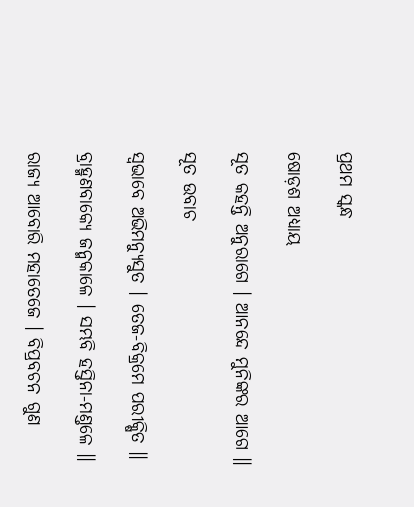ପ୍ରଥମ ସ୍କନ୍ଧ

ଷୋଡ଼ଶ ଅଧ୍ୟାୟ

ସୂତ କହନ୍ତି ଅନୁରାଗେ । ଆନନ୍ଦେ ମୁନିଙ୍କର ଆଗେ ॥

ସୂତ ଉବାଚ

ସ୍ୱଭାବେ ଅଭିମନ୍ୟୁସୁତ । ତେଜ-ବିକ୍ରମେ ପରୀକ୍ଷିତ ॥

ବ୍ରାହ୍ମଣବାକ୍ୟେ ଜନ୍ମକାଳେ । ସମ୍ଭବି ହସ୍ତିନା-ମଣ୍ତଳେ ॥

ରାଜ୍ୟ ଆବୋରି ମହାତେଜେ । ବିପ୍ରବଚନ ଗୁଣ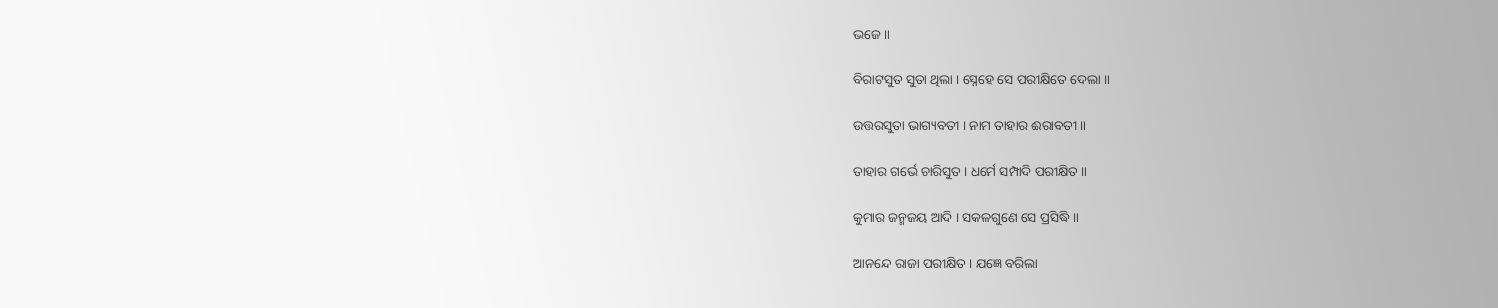ଭଜେ ॥

ବିରାଟସୁତ ସୁତା ଥିଲା । ସ୍ନେହେ ସେ ପରୀକ୍ଷିତେ ଦେଲା ॥

ଉତ୍ତରସୁତା ଭାଗ୍ୟବତୀ । ନାମ ତାହାର ଈରାବତୀ ॥

ତାହାର ଗର୍ଭେ ଚାରିସୁତ । ଧର୍ମେ ସମ୍ପାଦି ପରୀକ୍ଷିତ ॥

କୁମାର ଜନ୍ମଜୟ ଆଦି । ସକଳଗୁଣେ ସେ ପ୍ରସିଦ୍ଧି ॥

ଆନନ୍ଦେ ରାଜା ପରୀକ୍ଷିତ । ଯଜ୍ଞେ ବରିଲା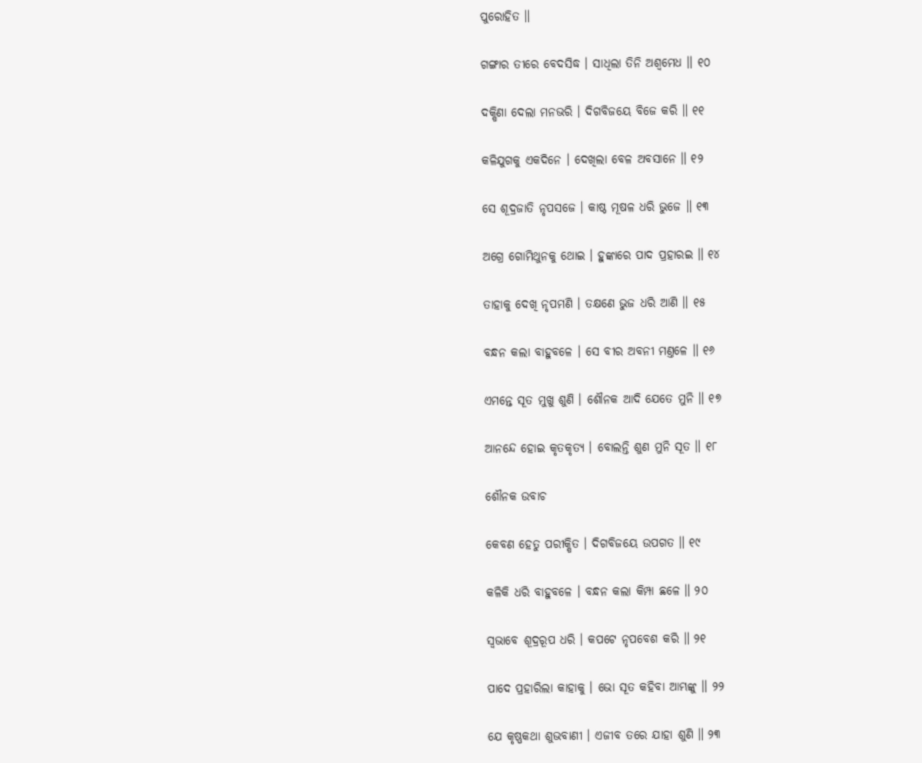ପୁରୋହିତ ॥

ଗଙ୍ଗାର ତୀରେ ବେଦସିଦ୍ଧ । ସାଧିଲା ତିନି ଅଶ୍ୱମେଧ ॥ ୧୦

ଦକ୍ଷିଣା ଦେଲା ମନଭରି । ଦିଗବିଜୟେ ବିଜେ କରି ॥ ୧୧

କଳିଯୁଗକୁ ଏକଦିନେ । ଦେଖିଲା ବେଳ ଅବସାନେ ॥ ୧୨

ସେ ଶୂଦ୍ରଜାତି ନୃପସଜେ । କାଷ୍ଠ ମୂଷଳ ଧରି ଭୁଜେ ॥ ୧୩

ଅଗ୍ରେ ଗୋମିଥୁନକୁ ଥୋଇ । ହୁଙ୍କାରେ ପାଦ ପ୍ରହାରଇ ॥ ୧୪

ତାହାକୁ ଦେଖି ନୃପମଣି । ତକ୍ଷଣେ ଭୁଜ ଧରି ଆଣି ॥ ୧୫

ବନ୍ଧନ କଲା ବାହୁବଳେ । ସେ ବୀର ଅବନୀ ମଣ୍ତଳେ ॥ ୧୬

ଏମନ୍ତେ ସୂତ ମୁଖୁ ଶୁଣି । ଶୌନକ ଆଦି ଯେତେ ମୁନି ॥ ୧୭

ଆନନ୍ଦେ ହୋଇ କୃତକୃତ୍ୟ । ବୋଲନ୍ତି ଶୁଣ ମୁନି ସୂତ ॥ ୧୮

ଶୌନକ ଉବାଚ

କେବଣ ହେତୁ ପରୀକ୍ଷିତ । ଦିଗବିଜୟେ ଉପଗତ ॥ ୧୯

କଳିକି ଧରି ବାହୁବଳେ । ବନ୍ଧନ କଲା କିମ୍ପା ଛଳେ ॥ ୨୦

ସ୍ୱଭାବେ ଶୂଦ୍ରରୂପ ଧରି । କପଟେ ନୃପବେଶ କରି ॥ ୨୧

ପାଦେ ପ୍ରହାରିଲା କାହାକୁ । ଭୋ ସୂତ କହିବା ଆମ୍ଭଙ୍କୁ ॥ ୨୨

ଯେ କୃଷ୍ଣକଥା ଶୁଭବାଣୀ । ଏଜୀବ ତରେ ଯାହା ଶୁଣି ॥ ୨୩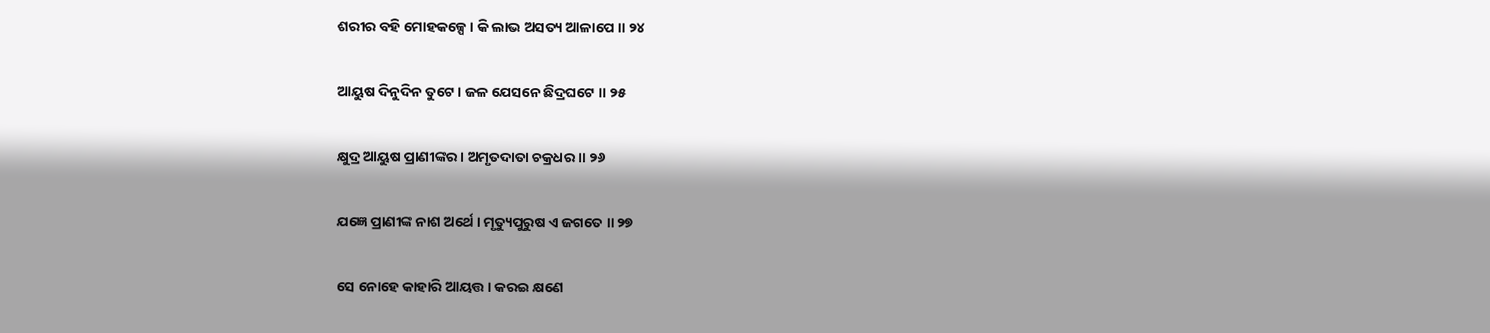ଶରୀର ବହି ମୋହକଳ୍ପେ । କି ଲାଭ ଅସତ୍ୟ ଆଳାପେ ॥ ୨୪

ଆୟୁଷ ଦିନୁଦିନ ତୁଟେ । ଜଳ ଯେସନେ ଛିଦ୍ରଘଟେ ॥ ୨୫

କ୍ଷୁଦ୍ର ଆୟୁଷ ପ୍ରାଣୀଙ୍କର । ଅମୃତଦାତା ଚକ୍ରଧର ॥ ୨୬

ଯଜ୍ଞେ ପ୍ରାଣୀଙ୍କ ନାଶ ଅର୍ଥେ । ମୃତ୍ୟୁପୁରୁଷ ଏ ଜଗତେ ॥ ୨୭

ସେ ନୋହେ କାହାରି ଆୟତ୍ତ । କରଇ କ୍ଷଣେ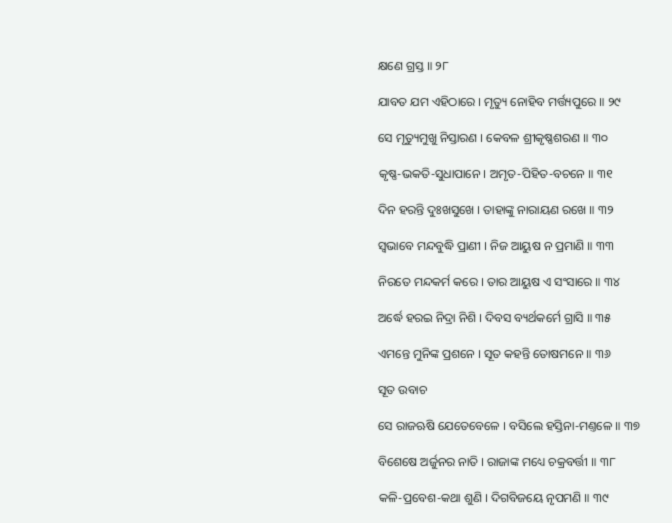କ୍ଷଣେ ଗ୍ରସ୍ତ ॥ ୨୮

ଯାବତ ଯମ ଏହିଠାରେ । ମୃତ୍ୟୁ ନୋହିବ ମର୍ତ୍ତ୍ୟପୁରେ ॥ ୨୯

ସେ ମୃତ୍ୟୁମୁଖୁ ନିସ୍ତାରଣ । କେବଳ ଶ୍ରୀକୃଷ୍ଣଶରଣ ॥ ୩୦

କୃଷ୍ଣ-ଭକତି-ସୁଧାପାନେ । ଅମୃତ-ପିହିତ-ବଚନେ ॥ ୩୧

ଦିନ ହରନ୍ତି ଦୁଃଖସୁଖେ । ତାହାଙ୍କୁ ନାରାୟଣ ରଖେ ॥ ୩୨

ସ୍ୱଭାବେ ମନ୍ଦବୁଦ୍ଧି ପ୍ରାଣୀ । ନିଜ ଆୟୁଷ ନ ପ୍ରମାଣି ॥ ୩୩

ନିରତେ ମନ୍ଦକର୍ମ କରେ । ତାର ଆୟୁଷ ଏ ସଂସାରେ ॥ ୩୪

ଅର୍ଦ୍ଧେ ହରଇ ନିଦ୍ରା ନିଶି । ଦିବସ ବ୍ୟର୍ଥକର୍ମେ ଗ୍ରାସି ॥ ୩୫

ଏମନ୍ତେ ମୁନିଙ୍କ ପ୍ରଶନେ । ସୂତ କହନ୍ତି ତୋଷମନେ ॥ ୩୬

ସୂତ ଉବାଚ

ସେ ରାଜଋଷି ଯେତେବେଳେ । ବସିଲେ ହସ୍ତିନା-ମଣ୍ତଳେ ॥ ୩୭

ବିଶେଷେ ଅର୍ଜୁନର ନାତି । ରାଜାଙ୍କ ମଧ୍ୟେ ଚକ୍ରବର୍ତ୍ତୀ ॥ ୩୮

କଳି-ପ୍ରବେଶ-କଥା ଶୁଣି । ଦିଗବିଜୟେ ନୃପମଣି ॥ ୩୯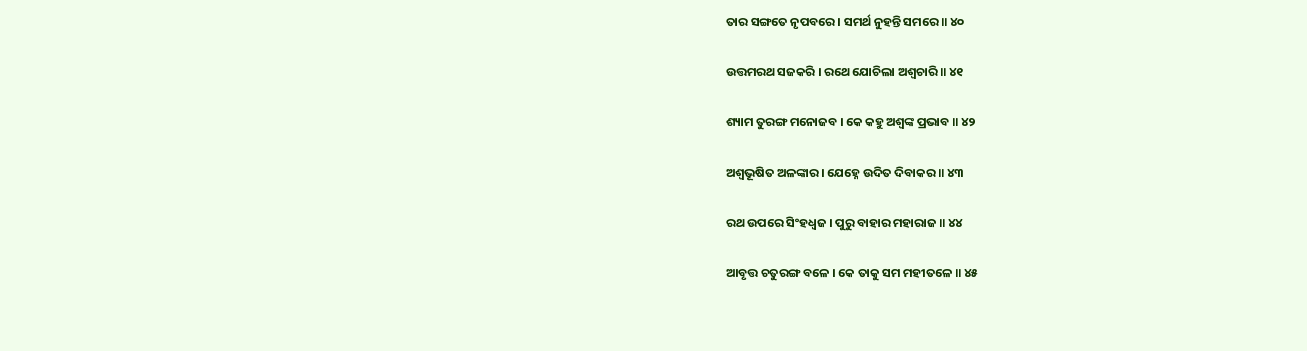ତାର ସଙ୍ଗତେ ନୃପବରେ । ସମର୍ଥ ନୁହନ୍ତି ସମରେ ॥ ୪୦

ଉତ୍ତମରଥ ସଜକରି । ରଥେ ଯୋଚିଲା ଅଶ୍ୱଚାରି ॥ ୪୧

ଶ୍ୟାମ ତୁରଙ୍ଗ ମନୋଜବ । କେ କହୁ ଅଶ୍ୱଙ୍କ ପ୍ରଭାବ ॥ ୪୨

ଅଶ୍ୱଭୂଷିତ ଅଳଙ୍କାର । ଯେହ୍ନେ ଉଦିତ ଦିବାକର ॥ ୪୩

ରଥ ଉପରେ ସିଂହଧ୍ୱଜ । ପୁରୁ ବାହାର ମହାରାଜ ॥ ୪୪

ଆବୃତ୍ତ ଚତୁରଙ୍ଗ ବଳେ । କେ ତାକୁ ସମ ମହୀତଳେ ॥ ୪୫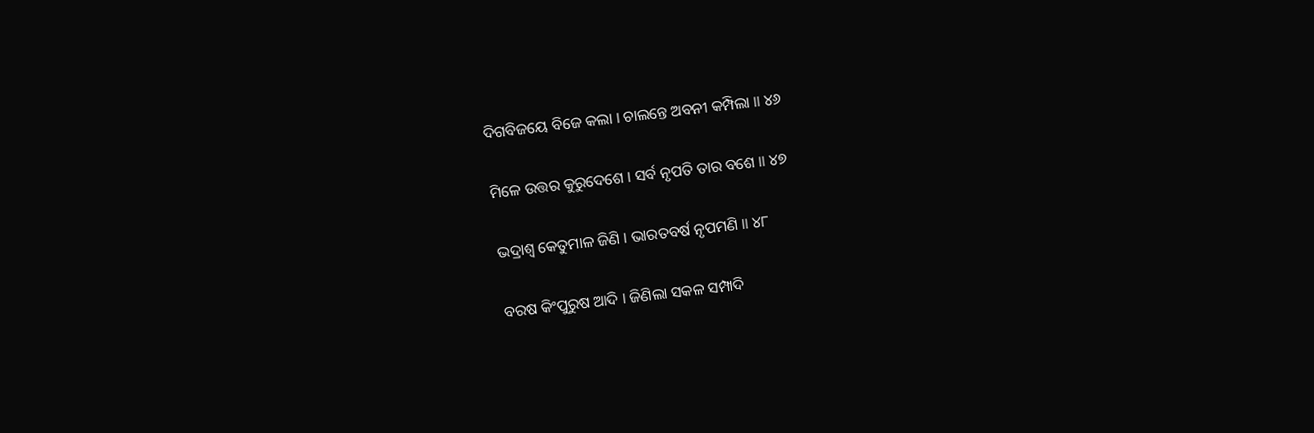ଦିଗବିଜୟେ ବିଜେ କଲା । ଚାଲନ୍ତେ ଅବନୀ କମ୍ପିଲା ॥ ୪୬

ମିଳେ ଉତ୍ତର କୁରୁଦେଶେ । ସର୍ବ ନୃପତି ତାର ବଶେ ॥ ୪୭

ଭଦ୍ରାଶ୍ୱ କେତୁମାଳ ଜିଣି । ଭାରତବର୍ଷ ନୃପମଣି ॥ ୪୮

ବରଷ କିଂପୁରୁଷ ଆଦି । ଜିଣିଲା ସକଳ ସମ୍ପାଦି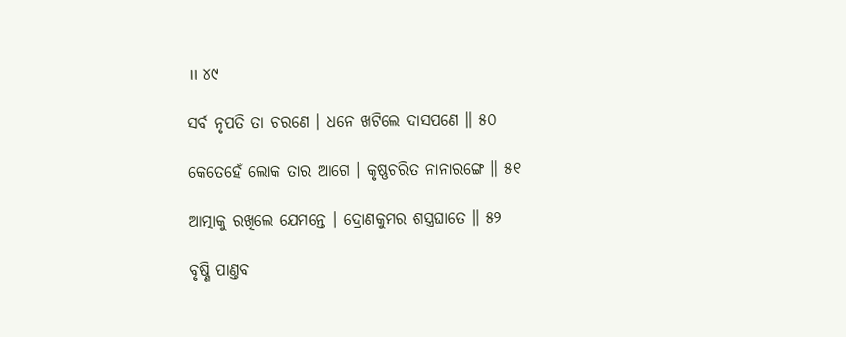॥ ୪୯

ସର୍ବ ନୃପତି ତା ଚରଣେ । ଧନେ ଖଟିଲେ ଦାସପଣେ ॥ ୫୦

କେତେହେଁ ଲୋକ ତାର ଆଗେ । କୃଷ୍ଣଚରିତ ନାନାରଙ୍ଗେ ॥ ୫୧

ଆତ୍ମାକୁ ରଖିଲେ ଯେମନ୍ତେ । ଦ୍ରୋଣକୁମର ଶସ୍ତ୍ରଘାତେ ॥ ୫୨

ବୃଷ୍ଣି ପାଣ୍ତବ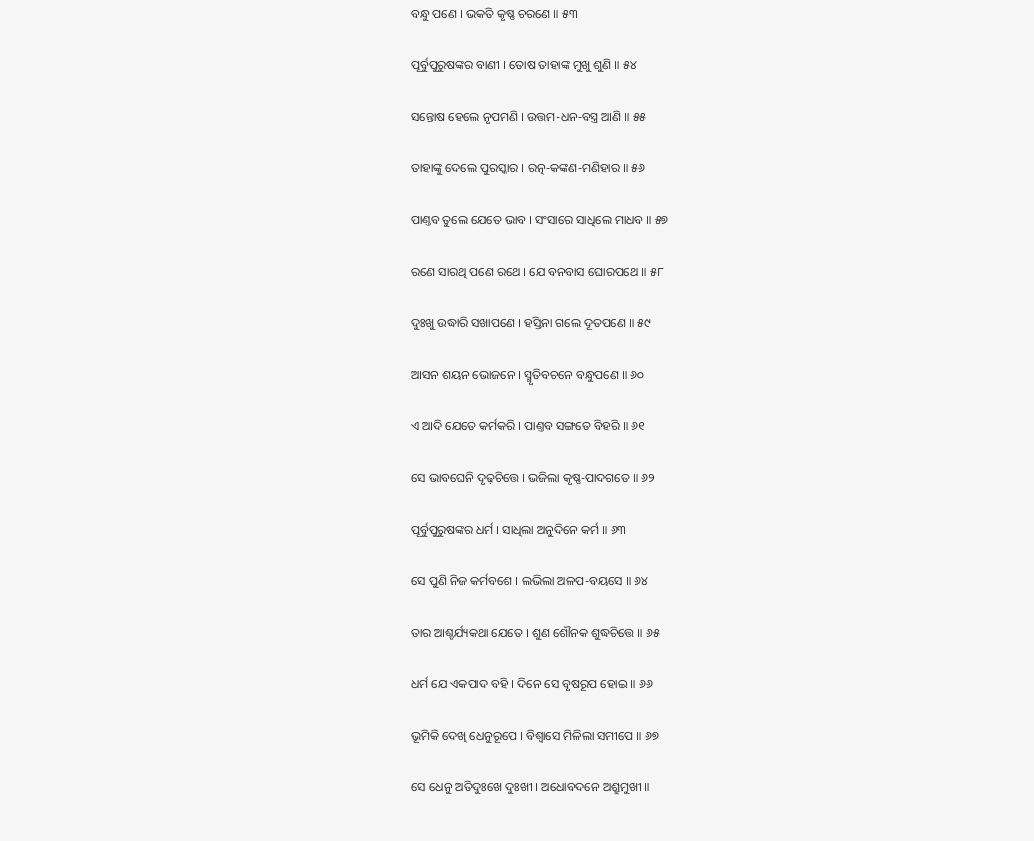ବନ୍ଧୁ ପଣେ । ଭକତି କୃଷ୍ଣ ଚରଣେ ॥ ୫୩

ପୂର୍ବୁପୁରୁଷଙ୍କର ବାଣୀ । ତୋଷ ତାହାଙ୍କ ମୁଖୁ ଶୁଣି ॥ ୫୪

ସନ୍ତୋଷ ହେଲେ ନୃପମଣି । ଉତ୍ତମ-ଧନ-ବସ୍ତ୍ର ଆଣି ॥ ୫୫

ତାହାଙ୍କୁ ଦେଲେ ପୁରସ୍କାର । ରତ୍ନ-କଙ୍କଣ-ମଣିହାର ॥ ୫୬

ପାଣ୍ତବ ତୁଲେ ଯେତେ ଭାବ । ସଂସାରେ ସାଧିଲେ ମାଧବ ॥ ୫୭

ରଣେ ସାରଥି ପଣେ ରଥେ । ଯେ ବନବାସ ଘୋରପଥେ ॥ ୫୮

ଦୁଃଖୁ ଉଦ୍ଧାରି ସଖାପଣେ । ହସ୍ତିନା ଗଲେ ଦୂତପଣେ ॥ ୫୯

ଆସନ ଶୟନ ଭୋଜନେ । ସ୍ମୃତିବଚନେ ବନ୍ଧୁପଣେ ॥ ୬୦

ଏ ଆଦି ଯେତେ କର୍ମକରି । ପାଣ୍ତବ ସଙ୍ଗତେ ବିହରି ॥ ୬୧

ସେ ଭାବଘେନି ଦୃଢ଼ଚିତ୍ତେ । ଭଜିଲା କୃଷ୍ଣ-ପାଦଗତେ ॥ ୬୨

ପୂର୍ବୁପୁରୁଷଙ୍କର ଧର୍ମ । ସାଧିଲା ଅନୁଦିନେ କର୍ମ ॥ ୬୩

ସେ ପୁଣି ନିଜ କର୍ମବଶେ । ଲଭିଲା ଅଳପ-ବୟସେ ॥ ୬୪

ତାର ଆଶ୍ଚର୍ଯ୍ୟକଥା ଯେତେ । ଶୁଣ ଶୌନକ ଶୁଦ୍ଧଚିତ୍ତେ ॥ ୬୫

ଧର୍ମ ଯେ ଏକପାଦ ବହି । ଦିନେ ସେ ବୃଷରୂପ ହୋଇ ॥ ୬୬

ଭୂମିକି ଦେଖି ଧେନୁରୂପେ । ବିଶ୍ୱାସେ ମିଳିଲା ସମୀପେ ॥ ୬୭

ସେ ଧେନୁ ଅତିଦୁଃଖେ ଦୁଃଖୀ । ଅଧୋବଦନେ ଅଶ୍ରୁମୁଖୀ ॥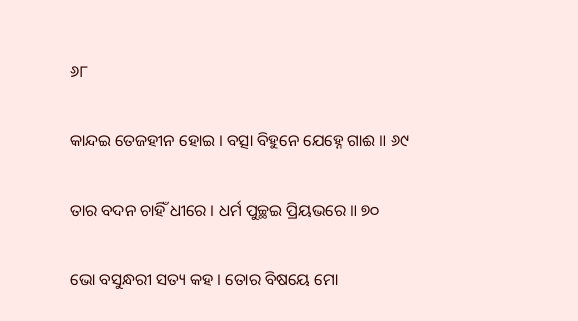୬୮

କାନ୍ଦଇ ତେଜହୀନ ହୋଇ । ବତ୍ସା ବିହୁନେ ଯେହ୍ନେ ଗାଈ ॥ ୬୯

ତାର ବଦନ ଚାହିଁ ଧୀରେ । ଧର୍ମ ପୁଚ୍ଛଇ ପ୍ରିୟଭରେ ॥ ୭୦

ଭୋ ବସୁନ୍ଧରୀ ସତ୍ୟ କହ । ତୋର ବିଷୟେ ମୋ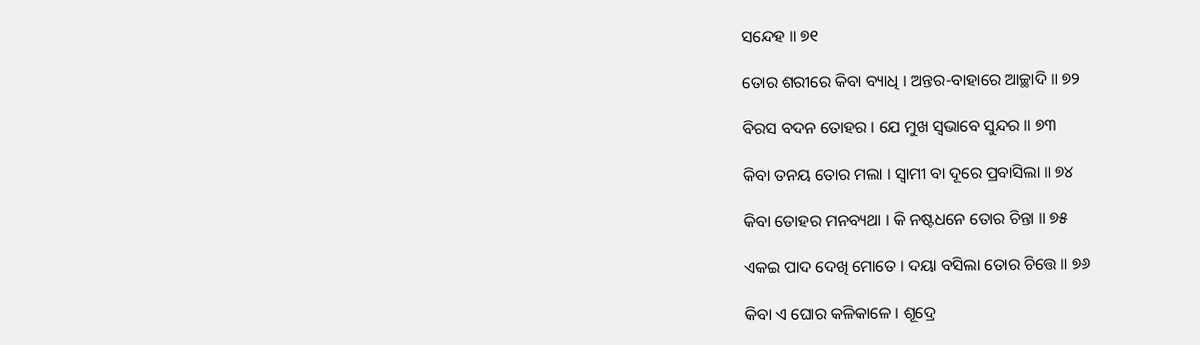ସନ୍ଦେହ ॥ ୭୧

ତୋର ଶରୀରେ କିବା ବ୍ୟାଧି । ଅନ୍ତର-ବାହାରେ ଆଚ୍ଛାଦି ॥ ୭୨

ବିରସ ବଦନ ତୋହର । ଯେ ମୁଖ ସ୍ୱଭାବେ ସୁନ୍ଦର ॥ ୭୩

କିବା ତନୟ ତୋର ମଲା । ସ୍ୱାମୀ ବା ଦୂରେ ପ୍ରବାସିଲା ॥ ୭୪

କିବା ତୋହର ମନବ୍ୟଥା । କି ନଷ୍ଟଧନେ ତୋର ଚିନ୍ତା ॥ ୭୫

ଏକଇ ପାଦ ଦେଖି ମୋତେ । ଦୟା ବସିଲା ତୋର ଚିତ୍ତେ ॥ ୭୬

କିବା ଏ ଘୋର କଳିକାଳେ । ଶୂଦ୍ରେ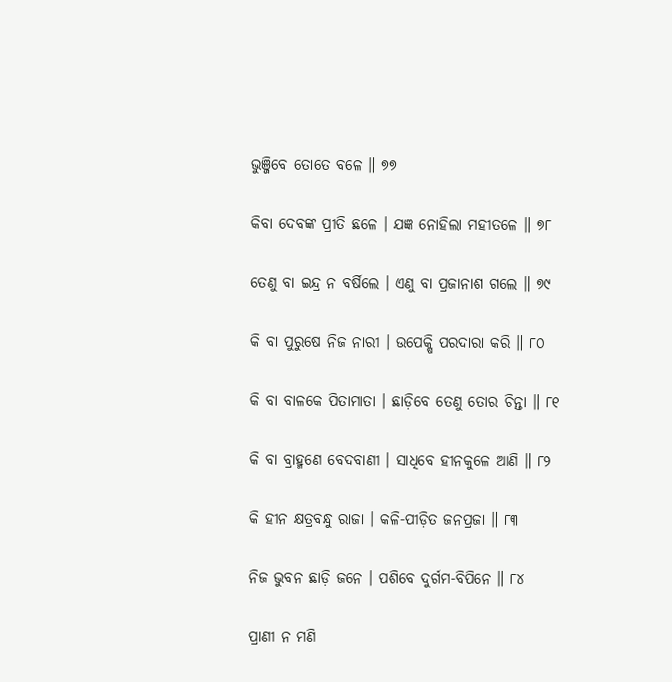ଭୁଞ୍ଜିବେ ତୋତେ ବଳେ ॥ ୭୭

କିବା ଦେବଙ୍କ ପ୍ରୀତି ଛଳେ । ଯଜ୍ଞ ନୋହିଲା ମହୀତଳେ ॥ ୭୮

ତେଣୁ ବା ଇନ୍ଦ୍ର ନ ବର୍ଷିଲେ । ଏଣୁ ବା ପ୍ରଜାନାଶ ଗଲେ ॥ ୭୯

କି ବା ପୁରୁଷେ ନିଜ ନାରୀ । ଉପେକ୍ଷି ପରଦାରା କରି ॥ ୮୦

କି ବା ବାଳକେ ପିତାମାତା । ଛାଡ଼ିବେ ତେଣୁ ତୋର ଚିନ୍ତା ॥ ୮୧

କି ବା ବ୍ରାହ୍ମଣେ ବେଦବାଣୀ । ସାଧିବେ ହୀନକୁଳେ ଆଣି ॥ ୮୨

କି ହୀନ କ୍ଷତ୍ରବନ୍ଧୁ ରାଜା । କଳି-ପୀଡ଼ିତ ଜନପ୍ରଜା ॥ ୮୩

ନିଜ ଭୁବନ ଛାଡ଼ି ଜନେ । ପଶିବେ ଦୁର୍ଗମ-ବିପିନେ ॥ ୮୪

ପ୍ରାଣୀ ନ ମଣି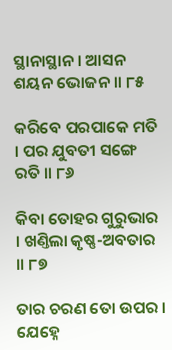ସ୍ଥାନାସ୍ଥାନ । ଆସନ ଶୟନ ଭୋଜନ ॥ ୮୫

କରିବେ ପରପାକେ ମତି । ପର ଯୁବତୀ ସଙ୍ଗେ ରତି ॥ ୮୬

କିବା ତୋହର ଗୁରୁଭାର । ଖଣ୍ତିଲା କୃଷ୍ଣ-ଅବତାର ॥ ୮୭

ତାର ଚରଣ ତୋ ଉପର । ଯେହ୍ନେ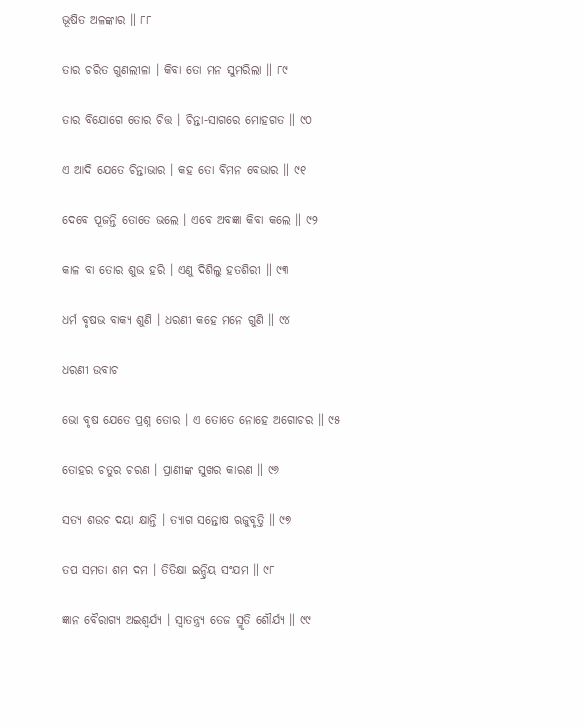ଭୂଷିତ ଅଳଙ୍କାର ॥ ୮୮

ତାର ଚରିତ ଗୁଣଲୀଳା । କିବା ତୋ ମନ ସୁମରିଲା ॥ ୮୯

ତାର ବିଯୋଗେ ତୋର ଚିତ୍ତ । ଚିନ୍ତା-ସାଗରେ ମୋହଗତ ॥ ୯୦

ଏ ଆଦି ଯେତେ ଚିନ୍ତାଭାର । କହ ତୋ ବିମନ ବେଭାର ॥ ୯୧

ଦେବେ ପୂଜନ୍ତି ତୋତେ ଭଲେ । ଏବେ ଅବଜ୍ଞା କିବା କଲେ ॥ ୯୨

କାଳ ବା ତୋର ଶୁଭ ହରି । ଏଣୁ ଦିଶିଲୁ ହତଶିରୀ ॥ ୯୩

ଧର୍ମ ବୃଷଭ ବାକ୍ୟ ଶୁଣି । ଧରଣୀ କହେ ମନେ ଗୁଣି ॥ ୯୪

ଧରଣୀ ଉବାଚ

ଭୋ ବୃଷ ଯେତେ ପ୍ରଶ୍ନ ତୋର । ଏ ତୋତେ ନୋହେ ଅଗୋଚର ॥ ୯୫

ତୋହର ଚତୁର ଚରଣ । ପ୍ରାଣୀଙ୍କ ସୁଖର କାରଣ ॥ ୯୬

ସତ୍ୟ ଶଉଚ ଦୟା କ୍ଷାନ୍ତି । ତ୍ୟାଗ ସନ୍ତୋଷ ଋଜୁବୃତ୍ତି ॥ ୯୭

ତପ ସମତା ଶମ ଦମ । ତିତିକ୍ଷା ଇନ୍ଦ୍ରିୟ ସଂଯମ ॥ ୯୮

ଜ୍ଞାନ ବୈରାଗ୍ୟ ଅଇଶ୍ୱର୍ଯ୍ୟ । ସ୍ୱାତନ୍ତ୍ର୍ୟ ତେଜ ସ୍ମୃତି ଶୌର୍ଯ୍ୟ ॥ ୯୯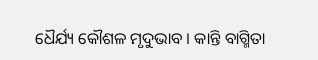ଧୈର୍ଯ୍ୟ କୌଶଳ ମୃଦୁଭାବ । କାନ୍ତି ବାଗ୍ମିତା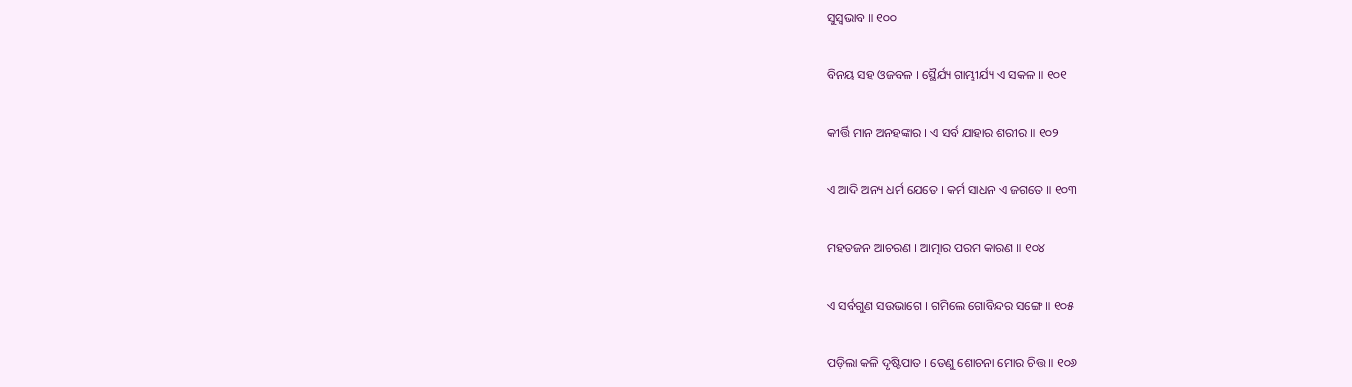ସୁସ୍ୱଭାବ ॥ ୧୦୦

ବିନୟ ସହ ଓଜବଳ । ସ୍ଥୈର୍ଯ୍ୟ ଗାମ୍ଭୀର୍ଯ୍ୟ ଏ ସକଳ ॥ ୧୦୧

କୀର୍ତ୍ତି ମାନ ଅନହଙ୍କାର । ଏ ସର୍ବ ଯାହାର ଶରୀର ॥ ୧୦୨

ଏ ଆଦି ଅନ୍ୟ ଧର୍ମ ଯେତେ । କର୍ମ ସାଧନ ଏ ଜଗତେ ॥ ୧୦୩

ମହତଜନ ଆଚରଣ । ଆତ୍ମାର ପରମ କାରଣ ॥ ୧୦୪

ଏ ସର୍ବଗୁଣ ସଉଭାଗେ । ଗମିଲେ ଗୋବିନ୍ଦର ସଙ୍ଗେ ॥ ୧୦୫

ପଡ଼ିଲା କଳି ଦୃଷ୍ଟିପାତ । ତେଣୁ ଶୋଚନା ମୋର ଚିତ୍ତ ॥ ୧୦୬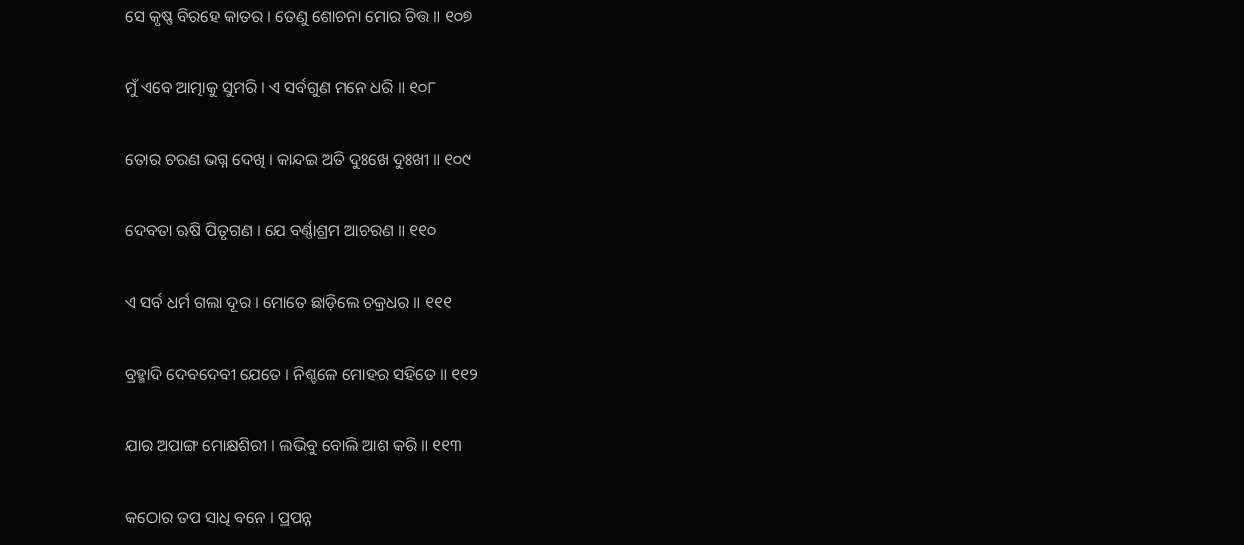ସେ କୃଷ୍ଣ ବିରହେ କାତର । ତେଣୁ ଶୋଚନା ମୋର ଚିତ୍ତ ॥ ୧୦୭

ମୁଁ ଏବେ ଆତ୍ମାକୁ ସୁମରି । ଏ ସର୍ବଗୁଣ ମନେ ଧରି ॥ ୧୦୮

ତୋର ଚରଣ ଭଗ୍ନ ଦେଖି । କାନ୍ଦଇ ଅତି ଦୁଃଖେ ଦୁଃଖୀ ॥ ୧୦୯

ଦେବତା ଋଷି ପିତୃଗଣ । ଯେ ବର୍ଣ୍ଣାଶ୍ରମ ଆଚରଣ ॥ ୧୧୦

ଏ ସର୍ବ ଧର୍ମ ଗଲା ଦୂର । ମୋତେ ଛାଡ଼ିଲେ ଚକ୍ରଧର ॥ ୧୧୧

ବ୍ରହ୍ମାଦି ଦେବଦେବୀ ଯେତେ । ନିଶ୍ଚଳେ ମୋହର ସହିତେ ॥ ୧୧୨

ଯାର ଅପାଙ୍ଗ ମୋକ୍ଷଶିରୀ । ଲଭିବୁ ବୋଲି ଆଶ କରି ॥ ୧୧୩

କଠୋର ତପ ସାଧି ବନେ । ପ୍ରପନ୍ନ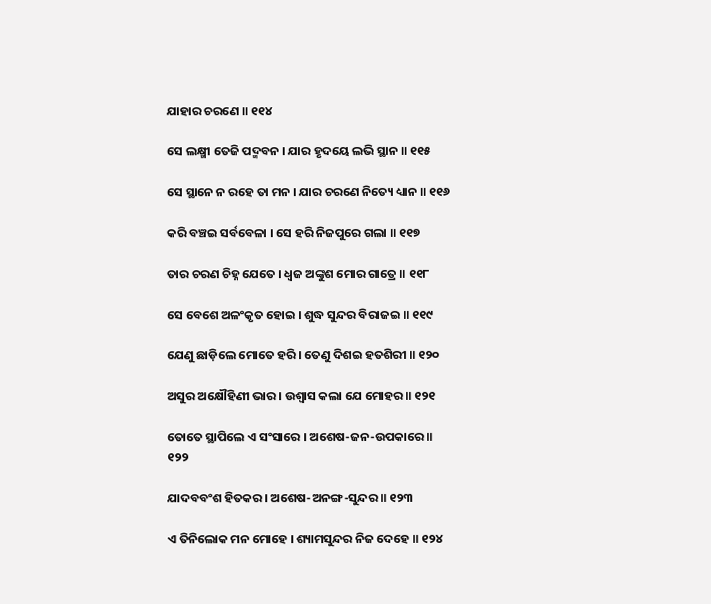ଯାହାର ଚରଣେ ॥ ୧୧୪

ସେ ଲକ୍ଷ୍ମୀ ତେଜି ପଦ୍ମବନ । ଯାର ହୃଦୟେ ଲଭି ସ୍ଥାନ ॥ ୧୧୫

ସେ ସ୍ଥାନେ ନ ରହେ ତା ମନ । ଯାର ଚରଣେ ନିତ୍ୟେ ଧ୍ୟାନ ॥ ୧୧୬

କରି ବଞ୍ଚଇ ସର୍ବବେଳା । ସେ ହରି ନିଜପୁରେ ଗଲା ॥ ୧୧୭

ତାର ଚରଣ ଚିହ୍ନ ଯେତେ । ଧ୍ୱଜ ଅଙ୍କୁଶ ମୋର ଗାତ୍ରେ ॥ ୧୧୮

ସେ ବେଶେ ଅଳଂକୃତ ହୋଇ । ଶୁଦ୍ଧ ସୁନ୍ଦର ବିରାଜଇ ॥ ୧୧୯

ଯେଣୁ ଛାଡ଼ିଲେ ମୋତେ ହରି । ତେଣୁ ଦିଶଇ ହତଶିରୀ ॥ ୧୨୦

ଅସୁର ଅକ୍ଷୌହିଣୀ ଭାର । ଉଶ୍ୱାସ କଲା ଯେ ମୋହର ॥ ୧୨୧

ତୋତେ ସ୍ଥାପିଲେ ଏ ସଂସାରେ । ଅଶେଷ-ଜନ-ଉପକାରେ ॥ ୧୨୨

ଯାଦବବଂଶ ହିତକର । ଅଶେଷ-ଅନଙ୍ଗ-ସୁନ୍ଦର ॥ ୧୨୩

ଏ ତିନିଲୋକ ମନ ମୋହେ । ଶ୍ୟାମସୁନ୍ଦର ନିଜ ଦେହେ ॥ ୧୨୪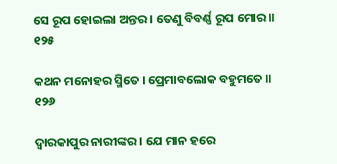ସେ ରୂପ ହୋଇଲା ଅନ୍ତର । ତେଣୁ ବିବର୍ଣ୍ଣ ରୂପ ମୋର ॥ ୧୨୫

କଥନ ମନୋହର ସ୍ମିତେ । ପ୍ରେମାବଲୋକ ବହୁମତେ ॥ ୧୨୬

ଦ୍ୱାରକାପୁର ନାରୀଙ୍କର । ଯେ ମାନ ହରେ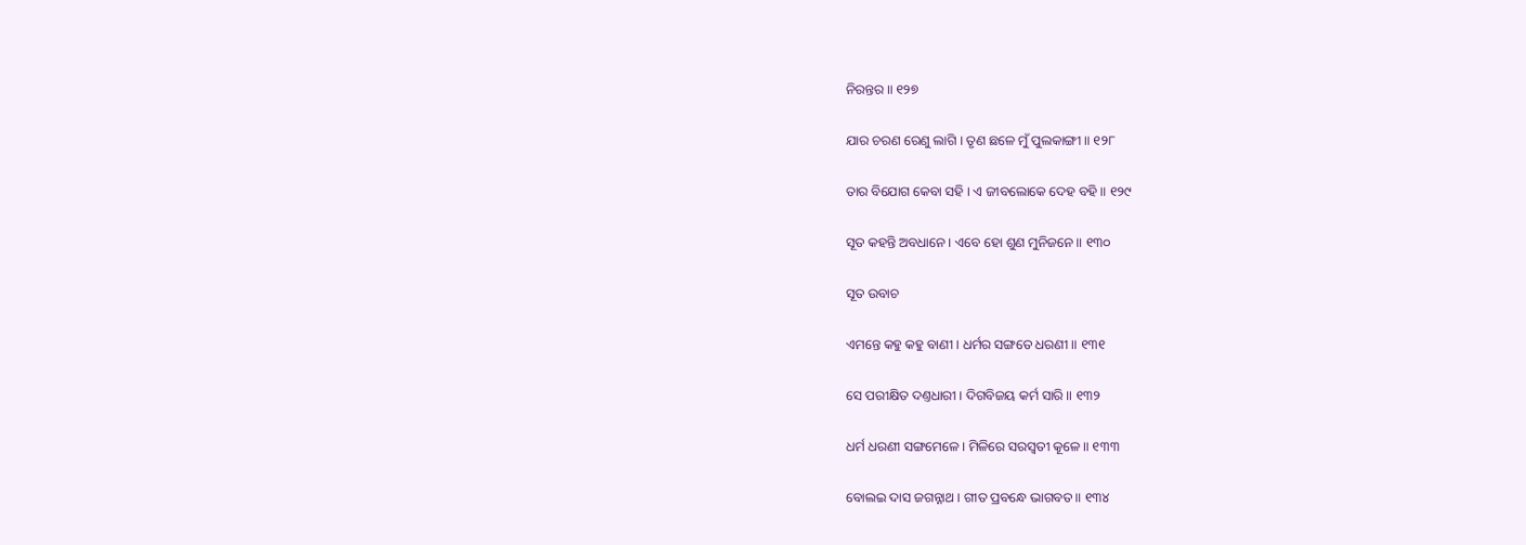ନିରନ୍ତର ॥ ୧୨୭

ଯାର ଚରଣ ରେଣୁ ଲାଗି । ତୃଣ ଛଳେ ମୁଁ ପୁଲକାଙ୍ଗୀ ॥ ୧୨୮

ତାର ବିଯୋଗ କେବା ସହି । ଏ ଜୀବଲୋକେ ଦେହ ବହି ॥ ୧୨୯

ସୂତ କହନ୍ତି ଅବଧାନେ । ଏବେ ହୋ ଶୁଣ ମୁନିଜନେ ॥ ୧୩୦

ସୂତ ଉବାଚ

ଏମନ୍ତେ କହୁ କହୁ ବାଣୀ । ଧର୍ମର ସଙ୍ଗତେ ଧରଣୀ ॥ ୧୩୧

ସେ ପରୀକ୍ଷିତ ଦଣ୍ତଧାରୀ । ଦିଗବିଜୟ କର୍ମ ସାରି ॥ ୧୩୨

ଧର୍ମ ଧରଣୀ ସଙ୍ଗମେଳେ । ମିଳିରେ ସରସ୍ୱତୀ କୂଳେ ॥ ୧୩୩

ବୋଲଇ ଦାସ ଜଗନ୍ନାଥ । ଗୀତ ପ୍ରବନ୍ଧେ ଭାଗବତ ॥ ୧୩୪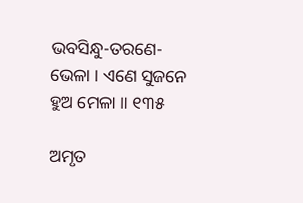ଭବସିନ୍ଧୁ-ତରଣେ-ଭେଳା । ଏଣେ ସୁଜନେ ହୁଅ ମେଳା ॥ ୧୩୫

ଅମୃତ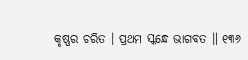କୃଷ୍ଣର ଚରିତ । ପ୍ରଥମ ସ୍କନ୍ଧେ ଭାଗବତ ॥ ୧୩୬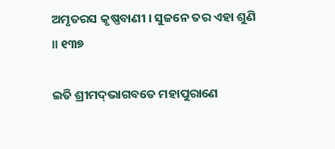ଅମୃତରସ କୃଷ୍ଣବାଣୀ । ସୁଜନେ ତର ଏହା ଶୁଣି ॥ ୧୩୭

ଇତି ଶ୍ରୀମଦ୍‌ଭାଗବତେ ମହାପୁରାଣେ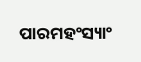ପାରମହଂସ୍ୟାଂ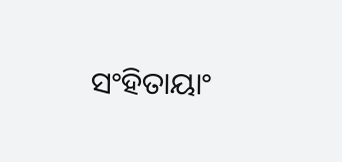ସଂହିତାୟାଂ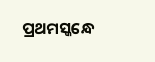ପ୍ରଥମସ୍କନ୍ଧେ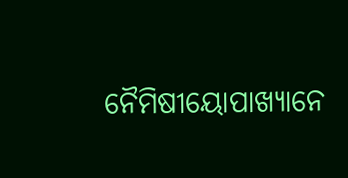ନୈମିଷୀୟୋପାଖ୍ୟାନେ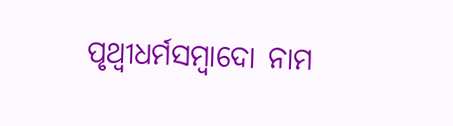ପୃଥ୍ୱୀଧର୍ମସମ୍ୱାଦୋ ନାମ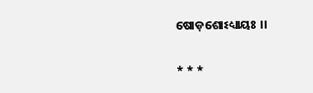ଷୋଡ଼ଶୋଽଧ୍ୟାୟଃ ।।

* * *